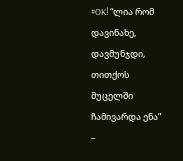#OK! “ლია რომ დავინახე, დავმუნჯდი, თითქოს მუცელში ჩამივარდა ენა” –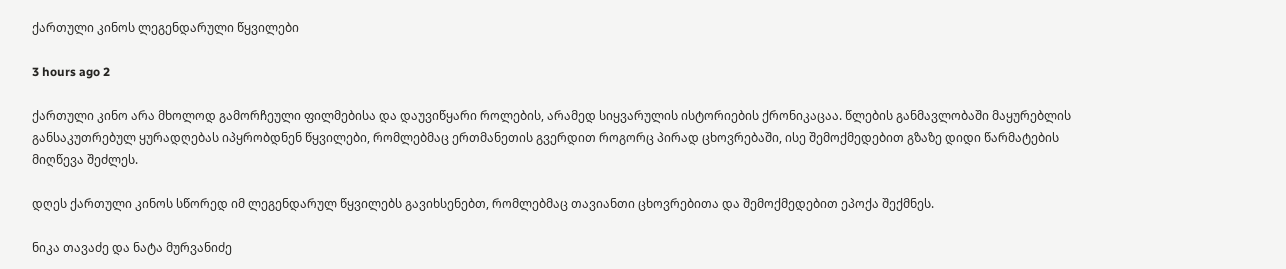ქართული კინოს ლეგენდარული წყვილები

3 hours ago 2

ქართული კინო არა მხოლოდ გამორჩეული ფილმებისა და დაუვიწყარი როლების, არამედ სიყვარულის ისტორიების ქრონიკაცაა. წლების განმავლობაში მაყურებლის განსაკუთრებულ ყურადღებას იპყრობდნენ წყვილები, რომლებმაც ერთმანეთის გვერდით როგორც პირად ცხოვრებაში, ისე შემოქმედებით გზაზე დიდი წარმატების მიღწევა შეძლეს.

დღეს ქართული კინოს სწორედ იმ ლეგენდარულ წყვილებს გავიხსენებთ, რომლებმაც თავიანთი ცხოვრებითა და შემოქმედებით ეპოქა შექმნეს.

ნიკა თავაძე და ნატა მურვანიძე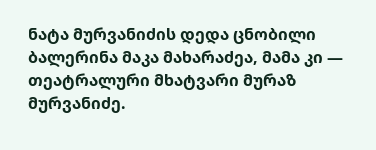ნატა მურვანიძის დედა ცნობილი ბალერინა მაკა მახარაძეა, მამა კი — თეატრალური მხატვარი მურაზ მურვანიძე.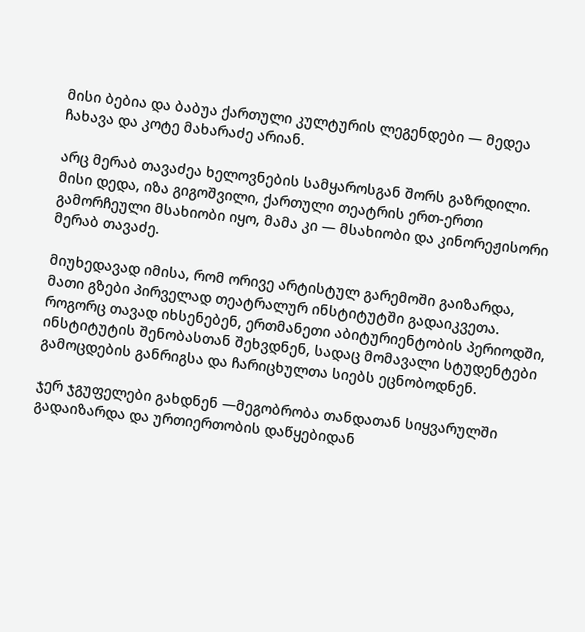მისი ბებია და ბაბუა ქართული კულტურის ლეგენდები — მედეა ჩახავა და კოტე მახარაძე არიან.

არც მერაბ თავაძეა ხელოვნების სამყაროსგან შორს გაზრდილი. მისი დედა, იზა გიგოშვილი, ქართული თეატრის ერთ-ერთი გამორჩეული მსახიობი იყო, მამა კი — მსახიობი და კინორეჟისორი მერაბ თავაძე.

მიუხედავად იმისა, რომ ორივე არტისტულ გარემოში გაიზარდა, მათი გზები პირველად თეატრალურ ინსტიტუტში გადაიკვეთა. როგორც თავად იხსენებენ, ერთმანეთი აბიტურიენტობის პერიოდში, ინსტიტუტის შენობასთან შეხვდნენ, სადაც მომავალი სტუდენტები გამოცდების განრიგსა და ჩარიცხულთა სიებს ეცნობოდნენ.

ჯერ ჯგუფელები გახდნენ —მეგობრობა თანდათან სიყვარულში გადაიზარდა და ურთიერთობის დაწყებიდან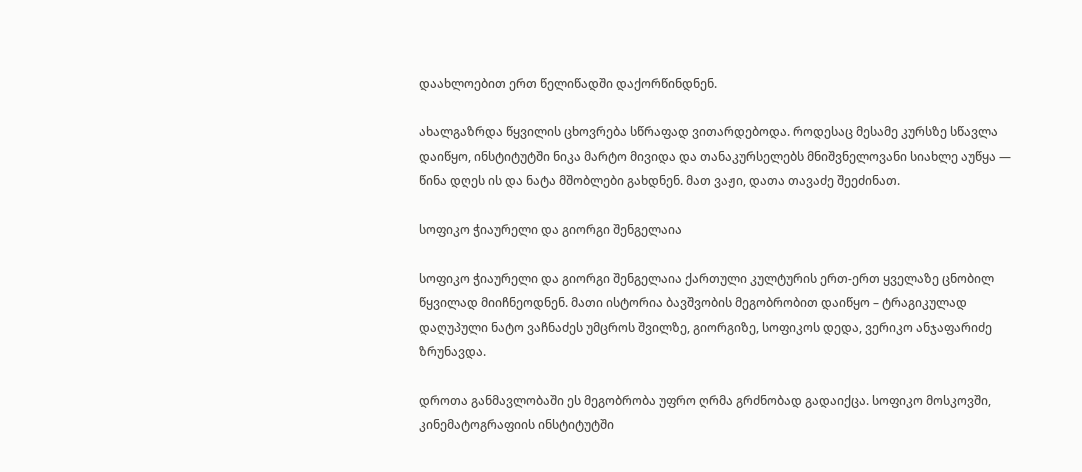დაახლოებით ერთ წელიწადში დაქორწინდნენ.

ახალგაზრდა წყვილის ცხოვრება სწრაფად ვითარდებოდა. როდესაც მესამე კურსზე სწავლა დაიწყო, ინსტიტუტში ნიკა მარტო მივიდა და თანაკურსელებს მნიშვნელოვანი სიახლე აუწყა — წინა დღეს ის და ნატა მშობლები გახდნენ. მათ ვაჟი, დათა თავაძე შეეძინათ.

სოფიკო ჭიაურელი და გიორგი შენგელაია

სოფიკო ჭიაურელი და გიორგი შენგელაია ქართული კულტურის ერთ-ერთ ყველაზე ცნობილ წყვილად მიიჩნეოდნენ. მათი ისტორია ბავშვობის მეგობრობით დაიწყო – ტრაგიკულად დაღუპული ნატო ვაჩნაძეს უმცროს შვილზე, გიორგიზე, სოფიკოს დედა, ვერიკო ანჯაფარიძე ზრუნავდა.

დროთა განმავლობაში ეს მეგობრობა უფრო ღრმა გრძნობად გადაიქცა. სოფიკო მოსკოვში, კინემატოგრაფიის ინსტიტუტში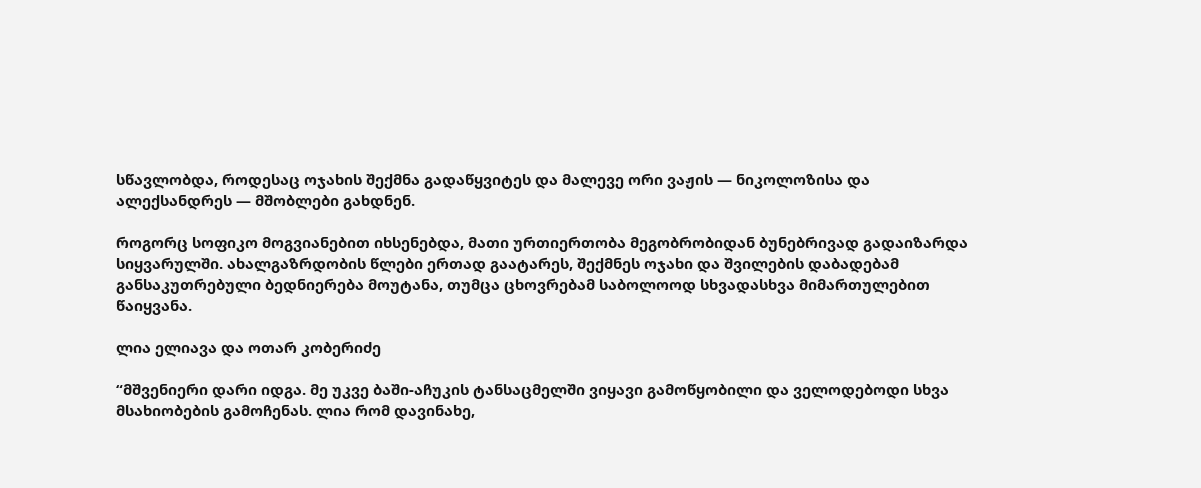სწავლობდა, როდესაც ოჯახის შექმნა გადაწყვიტეს და მალევე ორი ვაჟის — ნიკოლოზისა და ალექსანდრეს — მშობლები გახდნენ.

როგორც სოფიკო მოგვიანებით იხსენებდა, მათი ურთიერთობა მეგობრობიდან ბუნებრივად გადაიზარდა სიყვარულში. ახალგაზრდობის წლები ერთად გაატარეს, შექმნეს ოჯახი და შვილების დაბადებამ განსაკუთრებული ბედნიერება მოუტანა, თუმცა ცხოვრებამ საბოლოოდ სხვადასხვა მიმართულებით წაიყვანა.

ლია ელიავა და ოთარ კობერიძე

“მშვენიერი დარი იდგა. მე უკვე ბაში-აჩუკის ტანსაცმელში ვიყავი გამოწყობილი და ველოდებოდი სხვა მსახიობების გამოჩენას. ლია რომ დავინახე,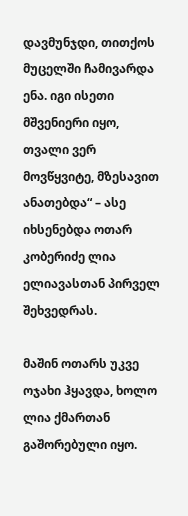დავმუნჯდი, თითქოს მუცელში ჩამივარდა ენა. იგი ისეთი მშვენიერი იყო, თვალი ვერ მოვწყვიტე, მზესავით ანათებდა“ – ასე იხსენებდა ოთარ კობერიძე ლია ელიავასთან პირველ შეხვედრას.

მაშინ ოთარს უკვე ოჯახი ჰყავდა, ხოლო ლია ქმართან გაშორებული იყო.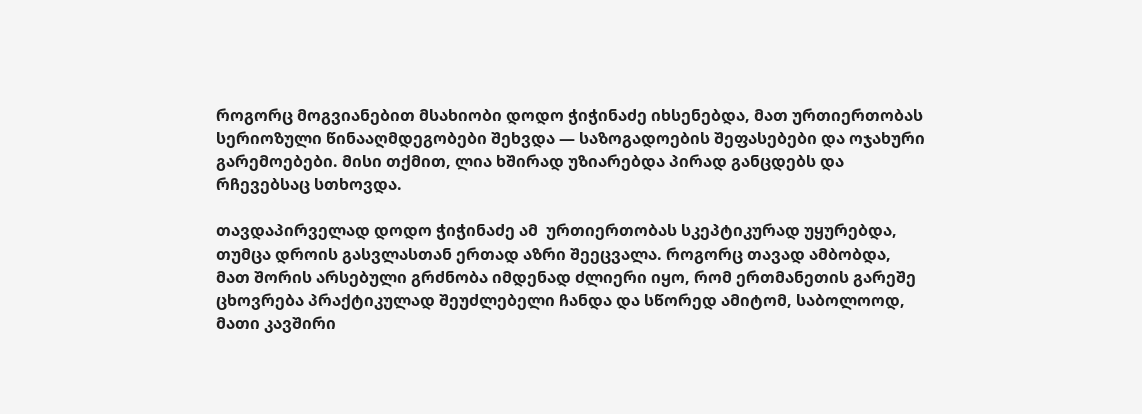როგორც მოგვიანებით მსახიობი დოდო ჭიჭინაძე იხსენებდა, მათ ურთიერთობას სერიოზული წინააღმდეგობები შეხვდა — საზოგადოების შეფასებები და ოჯახური გარემოებები. მისი თქმით, ლია ხშირად უზიარებდა პირად განცდებს და რჩევებსაც სთხოვდა.

თავდაპირველად დოდო ჭიჭინაძე ამ  ურთიერთობას სკეპტიკურად უყურებდა, თუმცა დროის გასვლასთან ერთად აზრი შეეცვალა. როგორც თავად ამბობდა, მათ შორის არსებული გრძნობა იმდენად ძლიერი იყო, რომ ერთმანეთის გარეშე ცხოვრება პრაქტიკულად შეუძლებელი ჩანდა და სწორედ ამიტომ, საბოლოოდ, მათი კავშირი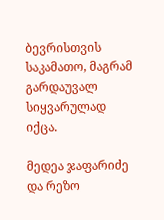ბევრისთვის საკამათო, მაგრამ გარდაუვალ სიყვარულად იქცა.

მედეა ჯაფარიძე და რეზო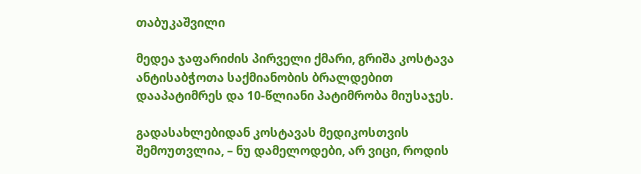თაბუკაშვილი

მედეა ჯაფარიძის პირველი ქმარი, გრიშა კოსტავა ანტისაბჭოთა საქმიანობის ბრალდებით დააპატიმრეს და 10-წლიანი პატიმრობა მიუსაჯეს.

გადასახლებიდან კოსტავას მედიკოსთვის შემოუთვლია, – ნუ დამელოდები, არ ვიცი, როდის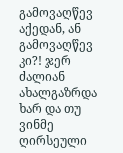გამოვაღწევ აქედან, ან გამოვაღწევ კი?! ჯერ ძალიან ახალგაზრდა ხარ და თუ ვინმე ღირსეული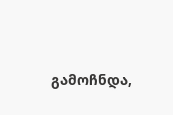გამოჩნდა,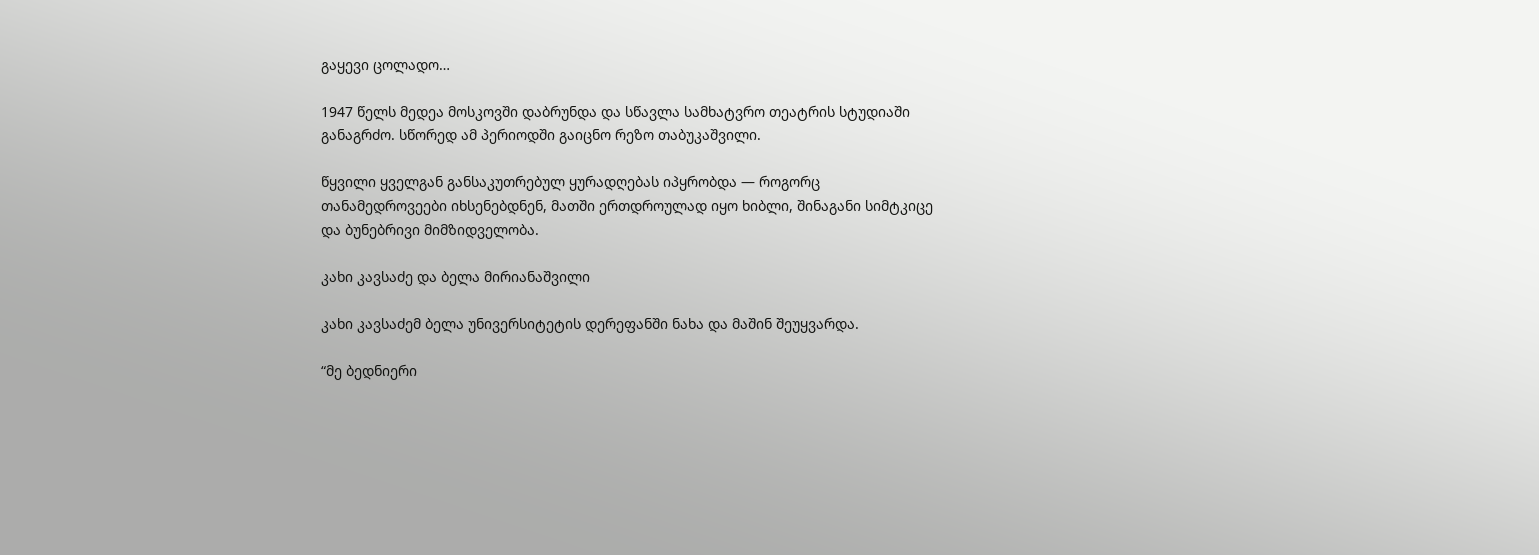გაყევი ცოლადო…

1947 წელს მედეა მოსკოვში დაბრუნდა და სწავლა სამხატვრო თეატრის სტუდიაში განაგრძო. სწორედ ამ პერიოდში გაიცნო რეზო თაბუკაშვილი.

წყვილი ყველგან განსაკუთრებულ ყურადღებას იპყრობდა — როგორც თანამედროვეები იხსენებდნენ, მათში ერთდროულად იყო ხიბლი, შინაგანი სიმტკიცე და ბუნებრივი მიმზიდველობა.

კახი კავსაძე და ბელა მირიანაშვილი

კახი კავსაძემ ბელა უნივერსიტეტის დერეფანში ნახა და მაშინ შეუყვარდა.

“მე ბედნიერი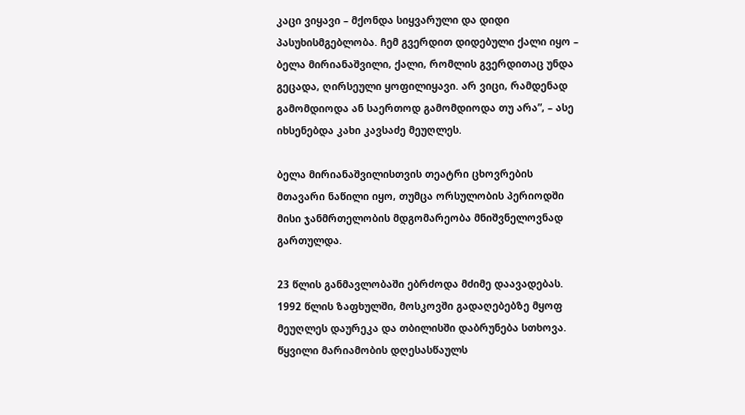კაცი ვიყავი – მქონდა სიყვარული და დიდი პასუხისმგებლობა. ჩემ გვერდით დიდებული ქალი იყო – ბელა მირიანაშვილი, ქალი, რომლის გვერდითაც უნდა გეცადა, ღირსეული ყოფილიყავი. არ ვიცი, რამდენად გამომდიოდა ან საერთოდ გამომდიოდა თუ არა”, – ასე იხსენებდა კახი კავსაძე მეუღლეს.

ბელა მირიანაშვილისთვის თეატრი ცხოვრების მთავარი ნაწილი იყო, თუმცა ორსულობის პერიოდში მისი ჯანმრთელობის მდგომარეობა მნიშვნელოვნად გართულდა.

23 წლის განმავლობაში ებრძოდა მძიმე დაავადებას. 1992 წლის ზაფხულში, მოსკოვში გადაღებებზე მყოფ მეუღლეს დაურეკა და თბილისში დაბრუნება სთხოვა. წყვილი მარიამობის დღესასწაულს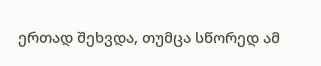ერთად შეხვდა, თუმცა სწორედ ამ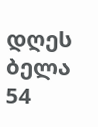დღეს ბელა 54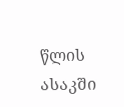წლის ასაკში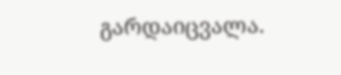გარდაიცვალა.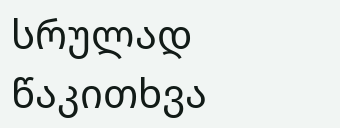სრულად წაკითხვა